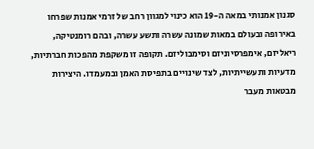סגנון אמנותי במאה ה-19 הוא כינוי למגוון רחב של זרמי אמנות שפרחו באירופה ובעולם במאות שמונה עשרה ותשע עשרה, ובהם רומנטיקה, ריאליזם, אימפרסיוניזם וסימבוליזם. תקופה זו משקפת מהפכות חברתיות, מדעיות ותעשייתיות, לצד שינויים בתפיסת האמן ובמעמדו. היצירות מבטאות מעבר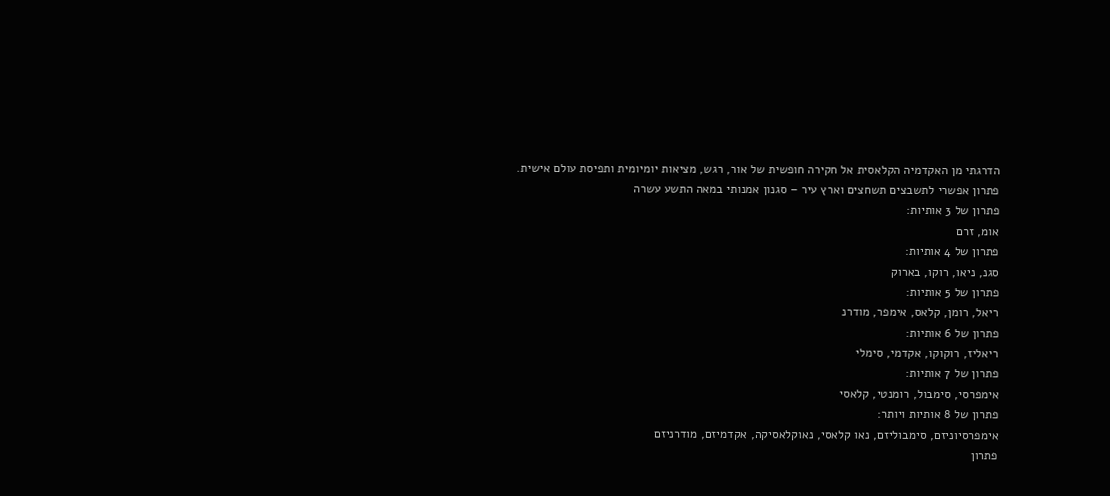הדרגתי מן האקדמיה הקלאסית אל חקירה חופשית של אור, רגש, מציאות יומיומית ותפיסת עולם אישית.
פתרון אפשרי לתשבצים תשחצים וארץ עיר – סגנון אמנותי במאה התשע עשרה
פתרון של 3 אותיות:
אומ, זרם
פתרון של 4 אותיות:
סגנ, ניאו, רוקו, בארוק
פתרון של 5 אותיות:
ריאל, רומן, קלאס, אימפר, מודרנ
פתרון של 6 אותיות:
ריאליז, רוקוקו, אקדמי, סימלי
פתרון של 7 אותיות:
אימפרסי, סימבול, רומנטי, קלאסי
פתרון של 8 אותיות ויותר:
אימפרסיוניזם, סימבוליזם, נאו קלאסי, נאוקלאסיקה, אקדמיזם, מודרניזם
פתרון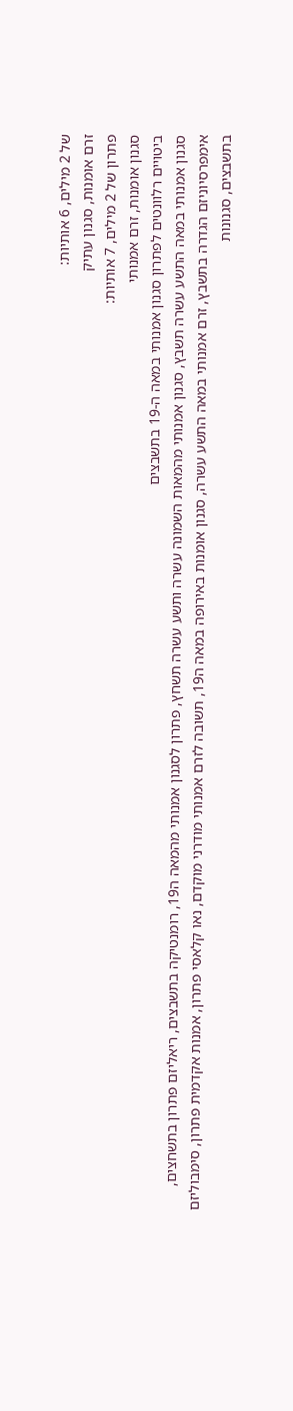של 2 מילים, 6 אותיות:
זרם אומנות, סגנון עתיק
פתרון של 2 מילים, 7 אותיות:
סגנון אומנות, זרם אמנותי
ביטויים רלוונטים לפתרון סגנון אמנותי במאה ה-19 בתשבצים
סגנון אמנותי במאה התשע עשרה תשבץ, סגנון אמנותי מהמאות השמונה עשרה ותשע עשרה תשחץ, פתרון לסגנון אמנותי מהמאה ה19, רומנטיקה בתשבצים, ריאליזם פתרון בתשחצים, אימפרסיוניזם הגדרה בתשבץ, זרם אמנותי במאה התשע עשרה, סגנון אומנות באירופה במאה ה19, תשובה לזרם אמנותי מודרני מוקדם, נאו קלאסי פתרון, אמנות אקדמית פתרון, סימבוליזם בתשבצים, סגנונות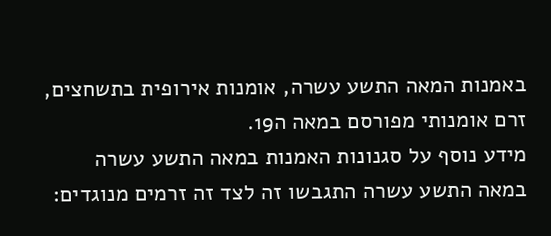באמנות המאה התשע עשרה, אומנות אירופית בתשחצים, זרם אומנותי מפורסם במאה ה19.
מידע נוסף על סגנונות האמנות במאה התשע עשרה
במאה התשע עשרה התגבשו זה לצד זה זרמים מנוגדים: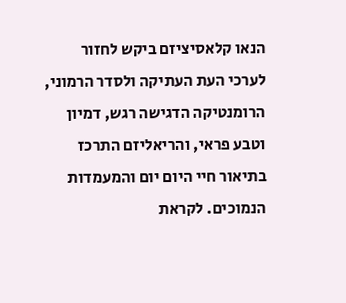הנאו קלאסיציזם ביקש לחזור לערכי העת העתיקה ולסדר הרמוני, הרומנטיקה הדגישה רגש, דמיון וטבע פראי, והריאליזם התרכז בתיאור חיי היום יום והמעמדות הנמוכים. לקראת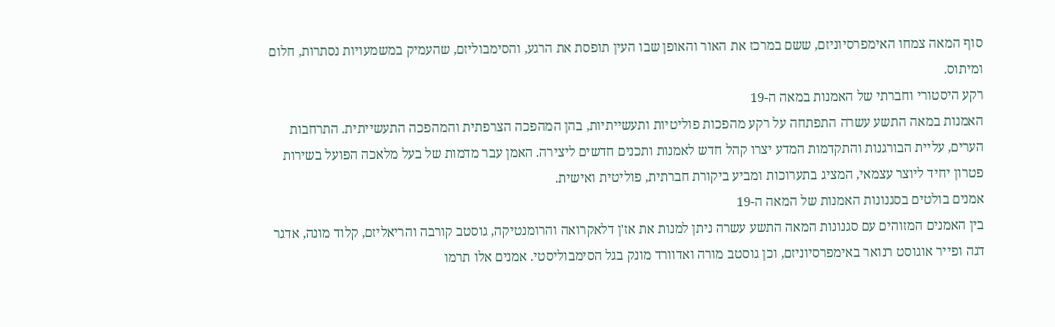סוף המאה צמחו האימפרסיוניזם, ששם במרכז את האור והאופן שבו העין תופסת את הרגע, והסימבוליזם, שהעמיק במשמעויות נסתרות, חלום ומיתוס.
רקע היסטורי וחברתי של האמנות במאה ה-19
האמנות במאה התשע עשרה התפתחה על רקע מהפכות פוליטיות ותעשייתיות, בהן המהפכה הצרפתית והמהפכה התעשייתית. התרחבות הערים, עליית הבורגנות והתקדמות המדע יצרו קהל חדש לאמנות ותכנים חדשים ליצירה. האמן עבר מדמות של בעל מלאכה הפועל בשירות פטרון יחיד ליוצר עצמאי, המציג בתערוכות ומביע ביקורת חברתית, פוליטית ואישית.
אמנים בולטים בסגנונות האמנות של המאה ה-19
בין האמנים המזוהים עם סגנונות המאה התשע עשרה ניתן למנות את אז'ן דלאקרואה והרומנטיקה, גוסטב קורבה והריאליזם, קלוד מונה, אדגר דגה ופייר אוגוסט רנואר באימפרסיוניזם, וכן גוסטב מורה ואדוורד מונק בגל הסימבוליסטי. אמנים אלו תרמו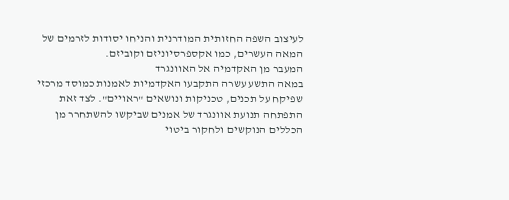לעיצוב השפה החזותית המודרנית והניחו יסודות לזרמים של המאה העשרים, כמו אקספרסיוניזם וקוביזם.
המעבר מן האקדמיה אל האוונגרד
במאה התשע עשרה התקבעו האקדמיות לאמנות כמוסד מרכזי שפיקח על תכנים, טכניקות ונושאים "ראויים". לצד זאת התפתחה תנועת אוונגרד של אמנים שביקשו להשתחרר מן הכללים הנוקשים ולחקור ביטוי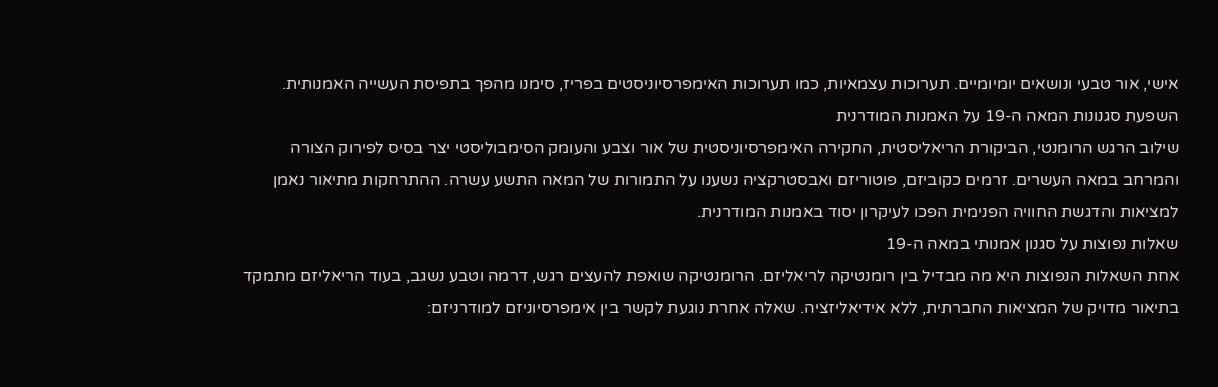אישי, אור טבעי ונושאים יומיומיים. תערוכות עצמאיות, כמו תערוכות האימפרסיוניסטים בפריז, סימנו מהפך בתפיסת העשייה האמנותית.
השפעת סגנונות המאה ה-19 על האמנות המודרנית
שילוב הרגש הרומנטי, הביקורת הריאליסטית, החקירה האימפרסיוניסטית של אור וצבע והעומק הסימבוליסטי יצר בסיס לפירוק הצורה והמרחב במאה העשרים. זרמים כקוביזם, פוטוריזם ואבסטרקציה נשענו על התמורות של המאה התשע עשרה. ההתרחקות מתיאור נאמן למציאות והדגשת החוויה הפנימית הפכו לעיקרון יסוד באמנות המודרנית.
שאלות נפוצות על סגנון אמנותי במאה ה-19
אחת השאלות הנפוצות היא מה מבדיל בין רומנטיקה לריאליזם. הרומנטיקה שואפת להעצים רגש, דרמה וטבע נשגב, בעוד הריאליזם מתמקד בתיאור מדויק של המציאות החברתית, ללא אידיאליזציה. שאלה אחרת נוגעת לקשר בין אימפרסיוניזם למודרניזם: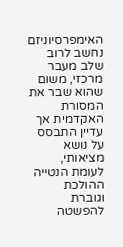האימפרסיוניזם נחשב לרוב שלב מעבר מרכזי, משום שהוא שבר את המסורת האקדמית אך עדיין התבסס על נושא מציאותי, לעומת הנטייה ההולכת וגוברת להפשטה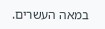במאה העשרים.